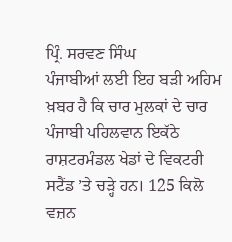ਪ੍ਰਿੰ. ਸਰਵਣ ਸਿੰਘ
ਪੰਜਾਬੀਆਂ ਲਈ ਇਹ ਬੜੀ ਅਹਿਮ ਖ਼ਬਰ ਹੈ ਕਿ ਚਾਰ ਮੁਲਕਾਂ ਦੇ ਚਾਰ ਪੰਜਾਬੀ ਪਹਿਲਵਾਨ ਇਕੱਠੇ ਰਾਸ਼ਟਰਮੰਡਲ ਖੇਡਾਂ ਦੇ ਵਿਕਟਰੀ ਸਟੈਂਡ ’ਤੇ ਚੜ੍ਹੇ ਹਨ। 125 ਕਿਲੋ ਵਜ਼ਨ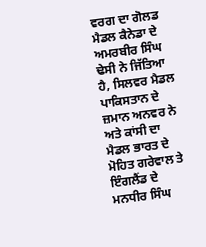ਵਰਗ ਦਾ ਗੋਲਡ ਮੈਡਲ ਕੈਨੇਡਾ ਦੇ ਅਮਰਬੀਰ ਸਿੰਘ ਢੇਸੀ ਨੇ ਜਿੱਤਿਆ ਹੈ, ਸਿਲਵਰ ਮੈਡਲ ਪਾਕਿਸਤਾਨ ਦੇ ਜ਼ਮਾਨ ਅਨਵਰ ਨੇ ਅਤੇ ਕਾਂਸੀ ਦਾ ਮੈਡਲ ਭਾਰਤ ਦੇ ਮੋਹਿਤ ਗਰੇਵਾਲ ਤੇ ਇੰਗਲੈਂਡ ਦੇ ਮਨਧੀਰ ਸਿੰਘ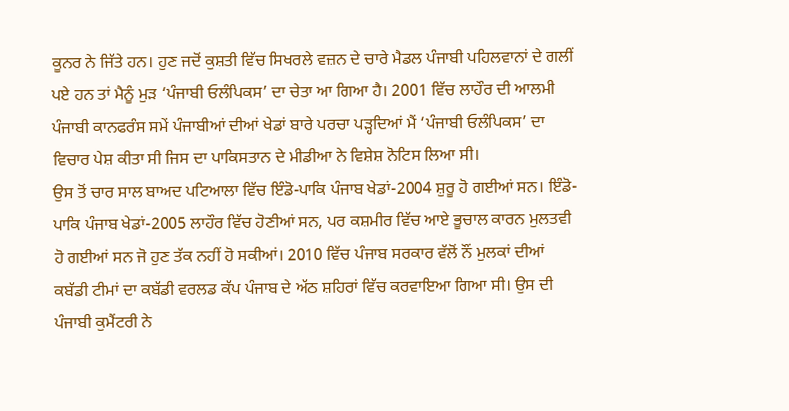ਕੂਨਰ ਨੇ ਜਿੱਤੇ ਹਨ। ਹੁਣ ਜਦੋਂ ਕੁਸ਼ਤੀ ਵਿੱਚ ਸਿਖਰਲੇ ਵਜ਼ਨ ਦੇ ਚਾਰੇ ਮੈਡਲ ਪੰਜਾਬੀ ਪਹਿਲਵਾਨਾਂ ਦੇ ਗਲੀਂ ਪਏ ਹਨ ਤਾਂ ਮੈਨੂੰ ਮੁੜ ‘ਪੰਜਾਬੀ ਓਲੰਪਿਕਸ’ ਦਾ ਚੇਤਾ ਆ ਗਿਆ ਹੈ। 2001 ਵਿੱਚ ਲਾਹੌਰ ਦੀ ਆਲਮੀ ਪੰਜਾਬੀ ਕਾਨਫਰੰਸ ਸਮੇਂ ਪੰਜਾਬੀਆਂ ਦੀਆਂ ਖੇਡਾਂ ਬਾਰੇ ਪਰਚਾ ਪੜ੍ਹਦਿਆਂ ਮੈਂ ‘ਪੰਜਾਬੀ ਓਲੰਪਿਕਸ’ ਦਾ ਵਿਚਾਰ ਪੇਸ਼ ਕੀਤਾ ਸੀ ਜਿਸ ਦਾ ਪਾਕਿਸਤਾਨ ਦੇ ਮੀਡੀਆ ਨੇ ਵਿਸ਼ੇਸ਼ ਨੋਟਿਸ ਲਿਆ ਸੀ।
ਉਸ ਤੋਂ ਚਾਰ ਸਾਲ ਬਾਅਦ ਪਟਿਆਲਾ ਵਿੱਚ ਇੰਡੋ-ਪਾਕਿ ਪੰਜਾਬ ਖੇਡਾਂ-2004 ਸ਼ੁਰੂ ਹੋ ਗਈਆਂ ਸਨ। ਇੰਡੋ-ਪਾਕਿ ਪੰਜਾਬ ਖੇਡਾਂ-2005 ਲਾਹੌਰ ਵਿੱਚ ਹੋਣੀਆਂ ਸਨ, ਪਰ ਕਸ਼ਮੀਰ ਵਿੱਚ ਆਏ ਭੂਚਾਲ ਕਾਰਨ ਮੁਲਤਵੀ ਹੋ ਗਈਆਂ ਸਨ ਜੋ ਹੁਣ ਤੱਕ ਨਹੀਂ ਹੋ ਸਕੀਆਂ। 2010 ਵਿੱਚ ਪੰਜਾਬ ਸਰਕਾਰ ਵੱਲੋਂ ਨੌਂ ਮੁਲਕਾਂ ਦੀਆਂ ਕਬੱਡੀ ਟੀਮਾਂ ਦਾ ਕਬੱਡੀ ਵਰਲਡ ਕੱਪ ਪੰਜਾਬ ਦੇ ਅੱਠ ਸ਼ਹਿਰਾਂ ਵਿੱਚ ਕਰਵਾਇਆ ਗਿਆ ਸੀ। ਉਸ ਦੀ ਪੰਜਾਬੀ ਕੁਮੈਂਟਰੀ ਨੇ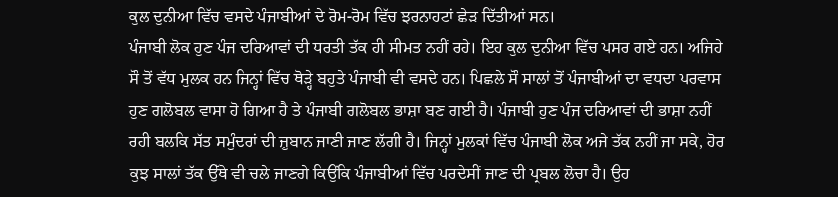ਕੁਲ ਦੁਨੀਆ ਵਿੱਚ ਵਸਦੇ ਪੰਜਾਬੀਆਂ ਦੇ ਰੋਮ-ਰੋਮ ਵਿੱਚ ਝਰਨਾਹਟਾਂ ਛੇੜ ਦਿੱਤੀਆਂ ਸਨ।
ਪੰਜਾਬੀ ਲੋਕ ਹੁਣ ਪੰਜ ਦਰਿਆਵਾਂ ਦੀ ਧਰਤੀ ਤੱਕ ਹੀ ਸੀਮਤ ਨਹੀਂ ਰਹੇ। ਇਹ ਕੁਲ ਦੁਨੀਆ ਵਿੱਚ ਪਸਰ ਗਏ ਹਨ। ਅਜਿਹੇ ਸੌ ਤੋਂ ਵੱਧ ਮੁਲਕ ਹਨ ਜਿਨ੍ਹਾਂ ਵਿੱਚ ਥੋੜ੍ਹੇ ਬਹੁਤੇ ਪੰਜਾਬੀ ਵੀ ਵਸਦੇ ਹਨ। ਪਿਛਲੇ ਸੌ ਸਾਲਾਂ ਤੋਂ ਪੰਜਾਬੀਆਂ ਦਾ ਵਧਦਾ ਪਰਵਾਸ ਹੁਣ ਗਲੋਬਲ ਵਾਸਾ ਹੋ ਗਿਆ ਹੈ ਤੇ ਪੰਜਾਬੀ ਗਲੋਬਲ ਭਾਸ਼ਾ ਬਣ ਗਈ ਹੈ। ਪੰਜਾਬੀ ਹੁਣ ਪੰਜ ਦਰਿਆਵਾਂ ਦੀ ਭਾਸ਼ਾ ਨਹੀਂ ਰਹੀ ਬਲਕਿ ਸੱਤ ਸਮੁੰਦਰਾਂ ਦੀ ਜ਼ੁਬਾਨ ਜਾਣੀ ਜਾਣ ਲੱਗੀ ਹੈ। ਜਿਨ੍ਹਾਂ ਮੁਲਕਾਂ ਵਿੱਚ ਪੰਜਾਬੀ ਲੋਕ ਅਜੇ ਤੱਕ ਨਹੀਂ ਜਾ ਸਕੇ, ਹੋਰ ਕੁਝ ਸਾਲਾਂ ਤੱਕ ਉੱਥੇ ਵੀ ਚਲੇ ਜਾਣਗੇ ਕਿਉਂਕਿ ਪੰਜਾਬੀਆਂ ਵਿੱਚ ਪਰਦੇਸੀਂ ਜਾਣ ਦੀ ਪ੍ਰਬਲ ਲੋਚਾ ਹੈ। ਉਹ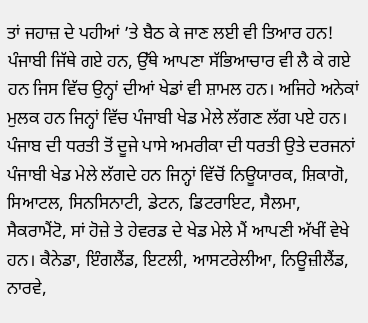ਤਾਂ ਜਹਾਜ਼ ਦੇ ਪਹੀਆਂ ’ਤੇ ਬੈਠ ਕੇ ਜਾਣ ਲਈ ਵੀ ਤਿਆਰ ਹਨ!
ਪੰਜਾਬੀ ਜਿੱਥੇ ਗਏ ਹਨ, ਉੱਥੇ ਆਪਣਾ ਸੱਭਿਆਚਾਰ ਵੀ ਲੈ ਕੇ ਗਏ ਹਨ ਜਿਸ ਵਿੱਚ ਉਨ੍ਹਾਂ ਦੀਆਂ ਖੇਡਾਂ ਵੀ ਸ਼ਾਮਲ ਹਨ। ਅਜਿਹੇ ਅਨੇਕਾਂ ਮੁਲਕ ਹਨ ਜਿਨ੍ਹਾਂ ਵਿੱਚ ਪੰਜਾਬੀ ਖੇਡ ਮੇਲੇ ਲੱਗਣ ਲੱਗ ਪਏ ਹਨ। ਪੰਜਾਬ ਦੀ ਧਰਤੀ ਤੋਂ ਦੂਜੇ ਪਾਸੇ ਅਮਰੀਕਾ ਦੀ ਧਰਤੀ ਉਤੇ ਦਰਜਨਾਂ ਪੰਜਾਬੀ ਖੇਡ ਮੇਲੇ ਲੱਗਦੇ ਹਨ ਜਿਨ੍ਹਾਂ ਵਿੱਚੋਂ ਨਿਊਯਾਰਕ, ਸ਼ਿਕਾਗੋ, ਸਿਆਟਲ, ਸਿਨਸਿਨਾਟੀ, ਡੇਟਨ, ਡਿਟਰਾਇਟ, ਸੈਲਮਾ, ਸੈਕਰਾਮੈਂਟੋ, ਸਾਂ ਹੋਜ਼ੇ ਤੇ ਹੇਵਰਡ ਦੇ ਖੇਡ ਮੇਲੇ ਮੈਂ ਆਪਣੀ ਅੱਖੀਂ ਵੇਖੇ ਹਨ। ਕੈਨੇਡਾ, ਇੰਗਲੈਂਡ, ਇਟਲੀ, ਆਸਟਰੇਲੀਆ, ਨਿਊਜ਼ੀਲੈਂਡ, ਨਾਰਵੇ,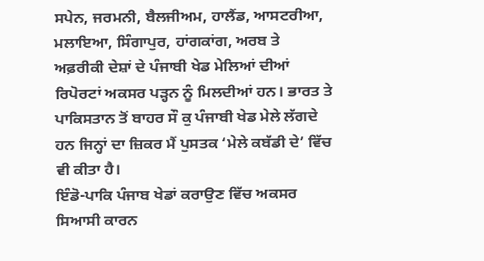ਸਪੇਨ, ਜਰਮਨੀ, ਬੈਲਜੀਅਮ, ਹਾਲੈਂਡ, ਆਸਟਰੀਆ, ਮਲਾਇਆ, ਸਿੰਗਾਪੁਰ, ਹਾਂਗਕਾਂਗ, ਅਰਬ ਤੇ ਅਫ਼ਰੀਕੀ ਦੇਸ਼ਾਂ ਦੇ ਪੰਜਾਬੀ ਖੇਡ ਮੇਲਿਆਂ ਦੀਆਂ ਰਿਪੋਰਟਾਂ ਅਕਸਰ ਪੜ੍ਹਨ ਨੂੰ ਮਿਲਦੀਆਂ ਹਨ। ਭਾਰਤ ਤੇ ਪਾਕਿਸਤਾਨ ਤੋਂ ਬਾਹਰ ਸੌ ਕੁ ਪੰਜਾਬੀ ਖੇਡ ਮੇਲੇ ਲੱਗਦੇ ਹਨ ਜਿਨ੍ਹਾਂ ਦਾ ਜ਼ਿਕਰ ਮੈਂ ਪੁਸਤਕ ‘ਮੇਲੇ ਕਬੱਡੀ ਦੇ’ ਵਿੱਚ ਵੀ ਕੀਤਾ ਹੈ।
ਇੰਡੋ-ਪਾਕਿ ਪੰਜਾਬ ਖੇਡਾਂ ਕਰਾਉਣ ਵਿੱਚ ਅਕਸਰ ਸਿਆਸੀ ਕਾਰਨ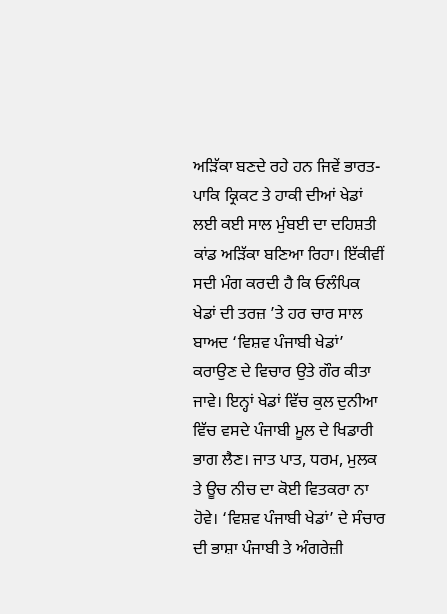ਅੜਿੱਕਾ ਬਣਦੇ ਰਹੇ ਹਨ ਜਿਵੇਂ ਭਾਰਤ-ਪਾਕਿ ਕ੍ਰਿਕਟ ਤੇ ਹਾਕੀ ਦੀਆਂ ਖੇਡਾਂ ਲਈ ਕਈ ਸਾਲ ਮੁੰਬਈ ਦਾ ਦਹਿਸ਼ਤੀ ਕਾਂਡ ਅੜਿੱਕਾ ਬਣਿਆ ਰਿਹਾ। ਇੱਕੀਵੀਂ ਸਦੀ ਮੰਗ ਕਰਦੀ ਹੈ ਕਿ ਓਲੰਪਿਕ ਖੇਡਾਂ ਦੀ ਤਰਜ਼ ’ਤੇ ਹਰ ਚਾਰ ਸਾਲ ਬਾਅਦ ‘ਵਿਸ਼ਵ ਪੰਜਾਬੀ ਖੇਡਾਂ’ ਕਰਾਉਣ ਦੇ ਵਿਚਾਰ ਉਤੇ ਗੌਰ ਕੀਤਾ ਜਾਵੇ। ਇਨ੍ਹਾਂ ਖੇਡਾਂ ਵਿੱਚ ਕੁਲ ਦੁਨੀਆ ਵਿੱਚ ਵਸਦੇ ਪੰਜਾਬੀ ਮੂਲ ਦੇ ਖਿਡਾਰੀ ਭਾਗ ਲੈਣ। ਜਾਤ ਪਾਤ, ਧਰਮ, ਮੁਲਕ ਤੇ ਊਚ ਨੀਚ ਦਾ ਕੋਈ ਵਿਤਕਰਾ ਨਾ ਹੋਵੇ। ‘ਵਿਸ਼ਵ ਪੰਜਾਬੀ ਖੇਡਾਂ’ ਦੇ ਸੰਚਾਰ ਦੀ ਭਾਸ਼ਾ ਪੰਜਾਬੀ ਤੇ ਅੰਗਰੇਜ਼ੀ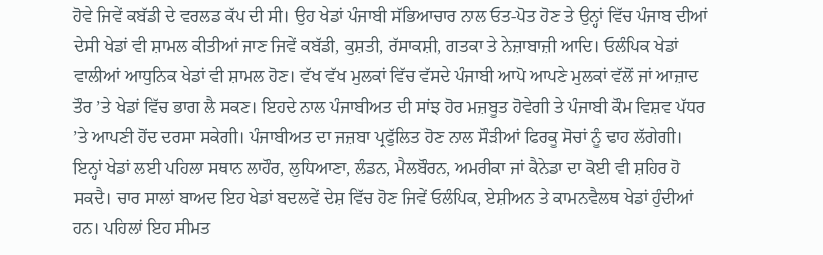ਹੋਵੇ ਜਿਵੇਂ ਕਬੱਡੀ ਦੇ ਵਰਲਡ ਕੱਪ ਦੀ ਸੀ। ਉਹ ਖੇਡਾਂ ਪੰਜਾਬੀ ਸੱਭਿਆਚਾਰ ਨਾਲ ਓਤ-ਪੋਤ ਹੋਣ ਤੇ ਉਨ੍ਹਾਂ ਵਿੱਚ ਪੰਜਾਬ ਦੀਆਂ ਦੇਸੀ ਖੇਡਾਂ ਵੀ ਸ਼ਾਮਲ ਕੀਤੀਆਂ ਜਾਣ ਜਿਵੇਂ ਕਬੱਡੀ, ਕੁਸ਼ਤੀ, ਰੱਸਾਕਸ਼ੀ, ਗਤਕਾ ਤੇ ਨੇਜ਼ਾਬਾਜ਼ੀ ਆਦਿ। ਓਲੰਪਿਕ ਖੇਡਾਂ ਵਾਲੀਆਂ ਆਧੁਨਿਕ ਖੇਡਾਂ ਵੀ ਸ਼ਾਮਲ ਹੋਣ। ਵੱਖ ਵੱਖ ਮੁਲਕਾਂ ਵਿੱਚ ਵੱਸਦੇ ਪੰਜਾਬੀ ਆਪੋ ਆਪਣੇ ਮੁਲਕਾਂ ਵੱਲੋਂ ਜਾਂ ਆਜ਼ਾਦ ਤੌਰ ’ਤੇ ਖੇਡਾਂ ਵਿੱਚ ਭਾਗ ਲੈ ਸਕਣ। ਇਹਦੇ ਨਾਲ ਪੰਜਾਬੀਅਤ ਦੀ ਸਾਂਝ ਹੋਰ ਮਜ਼ਬੂਤ ਹੋਵੇਗੀ ਤੇ ਪੰਜਾਬੀ ਕੌਮ ਵਿਸ਼ਵ ਪੱਧਰ ’ਤੇ ਆਪਣੀ ਹੋਂਦ ਦਰਸਾ ਸਕੇਗੀ। ਪੰਜਾਬੀਅਤ ਦਾ ਜਜ਼ਬਾ ਪ੍ਰਫੁੱਲਿਤ ਹੋਣ ਨਾਲ ਸੌੜੀਆਂ ਫਿਰਕੂ ਸੋਚਾਂ ਨੂੰ ਢਾਹ ਲੱਗੇਗੀ।
ਇਨ੍ਹਾਂ ਖੇਡਾਂ ਲਈ ਪਹਿਲਾ ਸਥਾਨ ਲਾਹੌਰ, ਲੁਧਿਆਣਾ, ਲੰਡਨ, ਮੈਲਬੌਰਨ, ਅਮਰੀਕਾ ਜਾਂ ਕੈਨੇਡਾ ਦਾ ਕੋਈ ਵੀ ਸ਼ਹਿਰ ਹੋ ਸਕਦੈ। ਚਾਰ ਸਾਲਾਂ ਬਾਅਦ ਇਹ ਖੇਡਾਂ ਬਦਲਵੇਂ ਦੇਸ਼ ਵਿੱਚ ਹੋਣ ਜਿਵੇਂ ਓਲੰਪਿਕ, ਏਸ਼ੀਅਨ ਤੇ ਕਾਮਨਵੈਲਥ ਖੇਡਾਂ ਹੁੰਦੀਆਂ ਹਨ। ਪਹਿਲਾਂ ਇਹ ਸੀਮਤ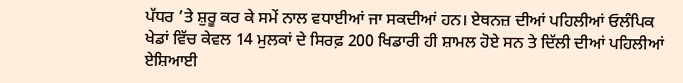ਪੱਧਰ ’ਤੇ ਸ਼ੁਰੂ ਕਰ ਕੇ ਸਮੇਂ ਨਾਲ ਵਧਾਈਆਂ ਜਾ ਸਕਦੀਆਂ ਹਨ। ਏਥਨਜ਼ ਦੀਆਂ ਪਹਿਲੀਆਂ ਓਲੰਪਿਕ ਖੇਡਾਂ ਵਿੱਚ ਕੇਵਲ 14 ਮੁਲਕਾਂ ਦੇ ਸਿਰਫ਼ 200 ਖਿਡਾਰੀ ਹੀ ਸ਼ਾਮਲ ਹੋਏ ਸਨ ਤੇ ਦਿੱਲੀ ਦੀਆਂ ਪਹਿਲੀਆਂ ਏਸ਼ਿਆਈ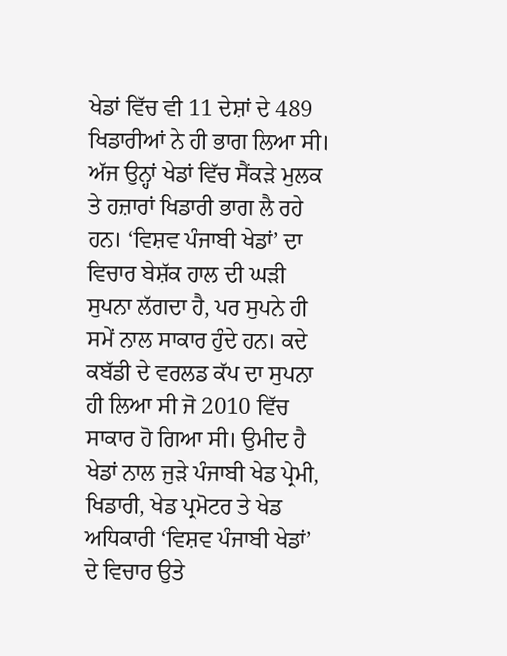ਖੇਡਾਂ ਵਿੱਚ ਵੀ 11 ਦੇਸ਼ਾਂ ਦੇ 489 ਖਿਡਾਰੀਆਂ ਨੇ ਹੀ ਭਾਗ ਲਿਆ ਸੀ। ਅੱਜ ਉਨ੍ਹਾਂ ਖੇਡਾਂ ਵਿੱਚ ਸੈਂਕੜੇ ਮੁਲਕ ਤੇ ਹਜ਼ਾਰਾਂ ਖਿਡਾਰੀ ਭਾਗ ਲੈ ਰਹੇ ਹਨ। ‘ਵਿਸ਼ਵ ਪੰਜਾਬੀ ਖੇਡਾਂ’ ਦਾ ਵਿਚਾਰ ਬੇਸ਼ੱਕ ਹਾਲ ਦੀ ਘੜੀ ਸੁਪਨਾ ਲੱਗਦਾ ਹੈ, ਪਰ ਸੁਪਨੇ ਹੀ ਸਮੇਂ ਨਾਲ ਸਾਕਾਰ ਹੁੰਦੇ ਹਨ। ਕਦੇ ਕਬੱਡੀ ਦੇ ਵਰਲਡ ਕੱਪ ਦਾ ਸੁਪਨਾ ਹੀ ਲਿਆ ਸੀ ਜੋ 2010 ਵਿੱਚ ਸਾਕਾਰ ਹੋ ਗਿਆ ਸੀ। ਉਮੀਦ ਹੈ ਖੇਡਾਂ ਨਾਲ ਜੁੜੇ ਪੰਜਾਬੀ ਖੇਡ ਪ੍ਰੇਮੀ, ਖਿਡਾਰੀ, ਖੇਡ ਪ੍ਰਮੋਟਰ ਤੇ ਖੇਡ ਅਧਿਕਾਰੀ ‘ਵਿਸ਼ਵ ਪੰਜਾਬੀ ਖੇਡਾਂ’ ਦੇ ਵਿਚਾਰ ਉਤੇ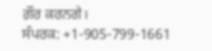ਗ਼ੌਰ ਕਰਨਗੇ।
ਸੰਪਰਕ: +1-905-799-1661